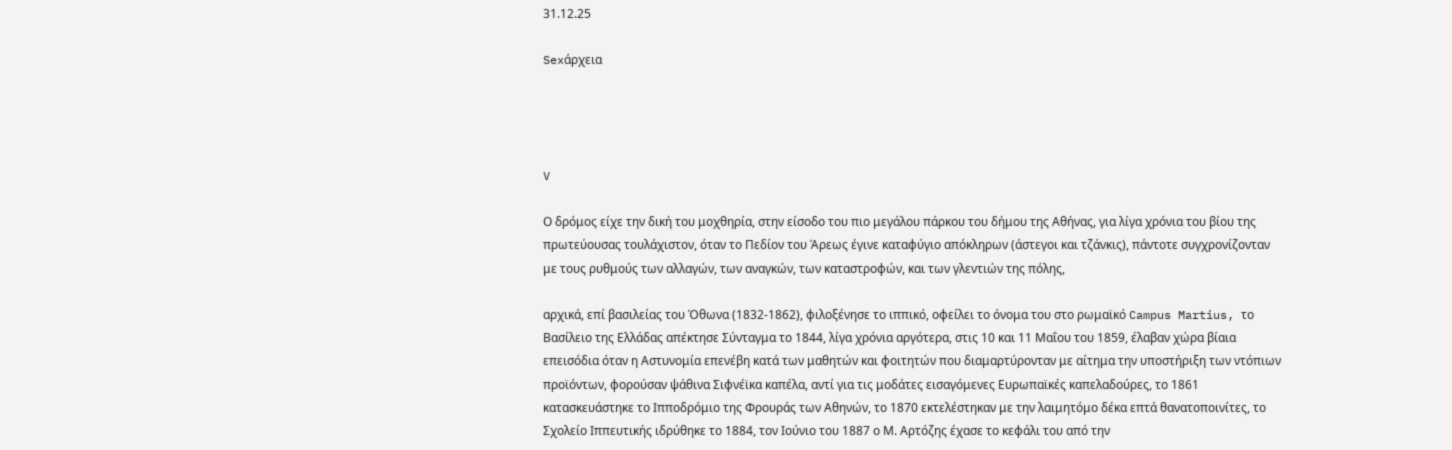31.12.25

Sexάρχεια




V

Ο δρόμος είχε την δική του μοχθηρία, στην είσοδο του πιο μεγάλου πάρκου του δήμου της Αθήνας, για λίγα χρόνια του βίου της πρωτεύουσας τουλάχιστον, όταν το Πεδίον του Άρεως έγινε καταφύγιο απόκληρων (άστεγοι και τζάνκις), πάντοτε συγχρονίζονταν με τους ρυθμούς των αλλαγών, των αναγκών, των καταστροφών, και των γλεντιών της πόλης,

αρχικά, επί βασιλείας του Όθωνα (1832-1862), φιλοξένησε το ιππικό, οφείλει το όνομα του στο ρωμαϊκό Campus Martius, το Βασίλειο της Ελλάδας απέκτησε Σύνταγμα το 1844, λίγα χρόνια αργότερα, στις 10 και 11 Μαΐου του 1859, έλαβαν χώρα βίαια επεισόδια όταν η Αστυνομία επενέβη κατά των μαθητών και φοιτητών που διαμαρτύρονταν με αίτημα την υποστήριξη των ντόπιων προϊόντων, φορούσαν ψάθινα Σιφνέϊκα καπέλα, αντί για τις μοδάτες εισαγόμενες Ευρωπαϊκές καπελαδούρες, το 1861 κατασκευάστηκε το Ιπποδρόμιο της Φρουράς των Αθηνών, το 1870 εκτελέστηκαν με την λαιμητόμο δέκα επτά θανατοποινίτες, το Σχολείο Ιππευτικής ιδρύθηκε το 1884, τον Ιούνιο του 1887 ο Μ. Αρτόζης έχασε το κεφάλι του από την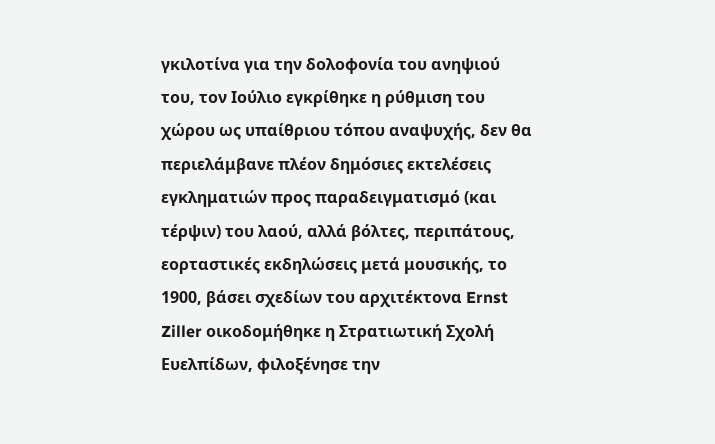γκιλοτίνα για την δολοφονία του ανηψιού του, τον Ιούλιο εγκρίθηκε η ρύθμιση του χώρου ως υπαίθριου τόπου αναψυχής, δεν θα περιελάμβανε πλέον δημόσιες εκτελέσεις εγκληματιών προς παραδειγματισμό (και τέρψιν) του λαού, αλλά βόλτες, περιπάτους, εορταστικές εκδηλώσεις μετά μουσικής, το 1900, βάσει σχεδίων του αρχιτέκτονα Ernst Ziller οικοδομήθηκε η Στρατιωτική Σχολή Ευελπίδων, φιλοξένησε την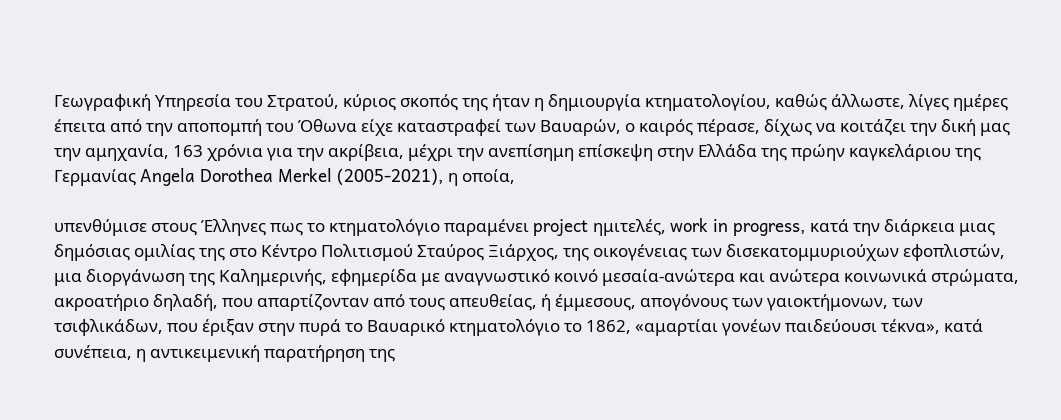Γεωγραφική Υπηρεσία του Στρατού, κύριος σκοπός της ήταν η δημιουργία κτηματολογίου, καθώς άλλωστε, λίγες ημέρες έπειτα από την αποπομπή του Όθωνα είχε καταστραφεί των Βαυαρών, ο καιρός πέρασε, δίχως να κοιτάζει την δική μας την αμηχανία, 163 χρόνια για την ακρίβεια, μέχρι την ανεπίσημη επίσκεψη στην Ελλάδα της πρώην καγκελάριου της Γερμανίας Angela Dorothea Merkel (2005-2021), η οποία,

υπενθύμισε στους Έλληνες πως το κτηματολόγιο παραμένει project ημιτελές, work in progress, κατά την διάρκεια μιας δημόσιας ομιλίας της στο Κέντρο Πολιτισμού Σταύρος Ξιάρχος, της οικογένειας των δισεκατομμυριούχων εφοπλιστών, μια διοργάνωση της Καλημερινής, εφημερίδα με αναγνωστικό κοινό μεσαία-ανώτερα και ανώτερα κοινωνικά στρώματα, ακροατήριο δηλαδή, που απαρτίζονταν από τους απευθείας, ή έμμεσους, απογόνους των γαιοκτήμονων, των τσιφλικάδων, που έριξαν στην πυρά το Βαυαρικό κτηματολόγιο το 1862, «αμαρτίαι γονέων παιδεύουσι τέκνα», κατά συνέπεια, η αντικειμενική παρατήρηση της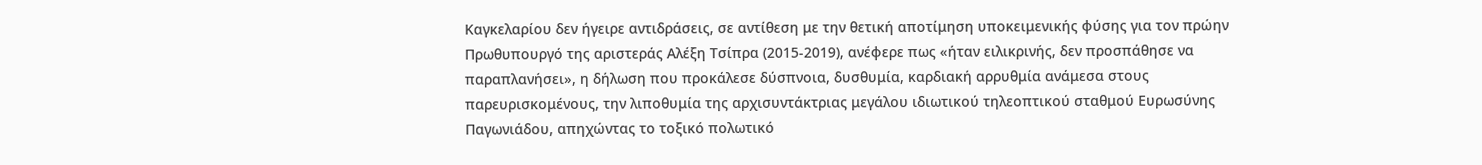Καγκελαρίου δεν ήγειρε αντιδράσεις, σε αντίθεση με την θετική αποτίμηση υποκειμενικής φύσης για τον πρώην Πρωθυπουργό της αριστεράς Αλέξη Τσίπρα (2015-2019), ανέφερε πως «ήταν ειλικρινής, δεν προσπάθησε να παραπλανήσει», η δήλωση που προκάλεσε δύσπνοια, δυσθυμία, καρδιακή αρρυθμία ανάμεσα στους παρευρισκομένους, την λιποθυμία της αρχισυντάκτριας μεγάλου ιδιωτικού τηλεοπτικού σταθμού Ευρωσύνης Παγωνιάδου, απηχώντας το τοξικό πολωτικό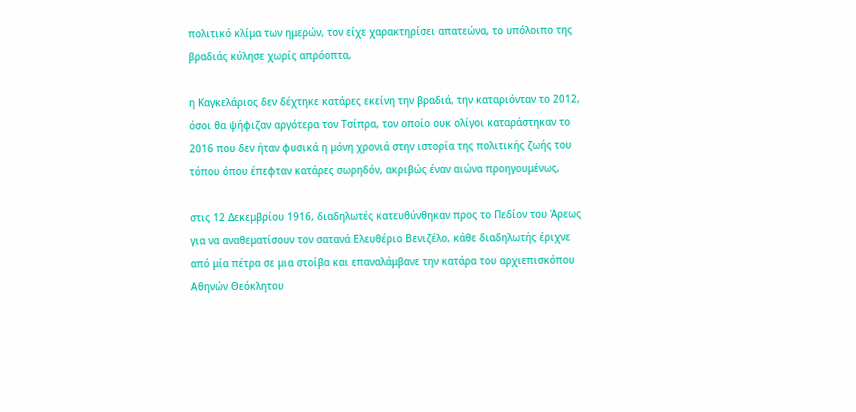πολιτικό κλίμα των ημερών, τον είχε χαρακτηρίσει απατεώνα, το υπόλοιπο της βραδιάς κύλησε χωρίς απρόοπτα,

η Καγκελάριος δεν δέχτηκε κατάρες εκείνη την βραδιά, την καταριόνταν το 2012, όσοι θα ψήφιζαν αργότερα τον Τσίπρα, τον οποίο ουκ ολίγοι καταράστηκαν το 2016 που δεν ήταν φυσικά η μόνη χρονιά στην ιστορία της πολιτικής ζωής του τόπου όπου έπεφταν κατάρες σωρηδόν, ακριβώς έναν αιώνα προηγουμένως,

στις 12 Δεκεμβρίου 1916, διαδηλωτές κατευθύνθηκαν προς το Πεδίον του Άρεως για να αναθεματίσουν τον σατανά Ελευθέριο Βενιζέλο, κάθε διαδηλωτής έριχνε από μία πέτρα σε μια στοίβα και επαναλάμβανε την κατάρα του αρχιεπισκόπου Αθηνών Θεόκλητου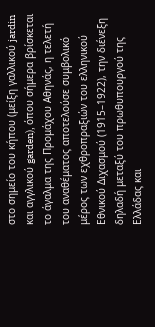στο σημείο του κήπου (μείξη γαλλικού jardin και αγγλικού garden), όπου σήμερα βρίσκεται το άγαλμα της Προμάχου Αθηνάς, η τελετή του αναθέματος αποτελούσε συμβολικό μέρος των εχθροπραξιών του ελληνικού Εθνικού Διχασμού (1915–1922), την διένεξη δηλαδή μεταξύ του πρωθυπουργού της Ελλάδας και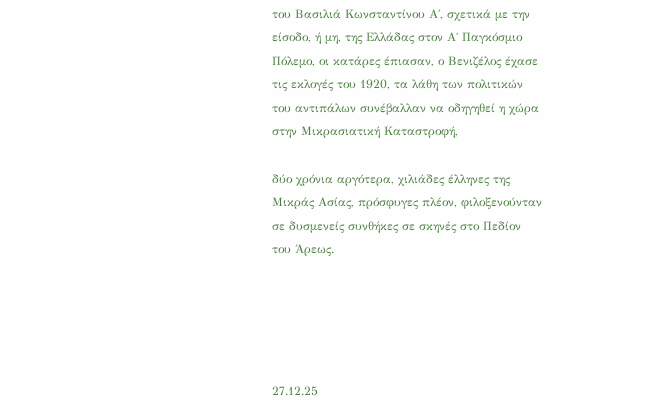του Βασιλιά Κωνσταντίνου Α΄, σχετικά με την είσοδο, ή μη, της Ελλάδας στον Α΄ Παγκόσμιο Πόλεμο, οι κατάρες έπιασαν, ο Βενιζέλος έχασε τις εκλογές του 1920, τα λάθη των πολιτικών του αντιπάλων συνέβαλλαν να οδηγηθεί η χώρα στην Μικρασιατική Καταστροφή,

δύο χρόνια αργότερα, χιλιάδες έλληνες της Μικράς Ασίας, πρόσφυγες πλέον, φιλοξενούνταν σε δυσμενείς συνθήκες σε σκηνές στο Πεδίον του Άρεως.





27.12.25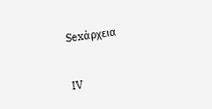Sexάρχεια


IV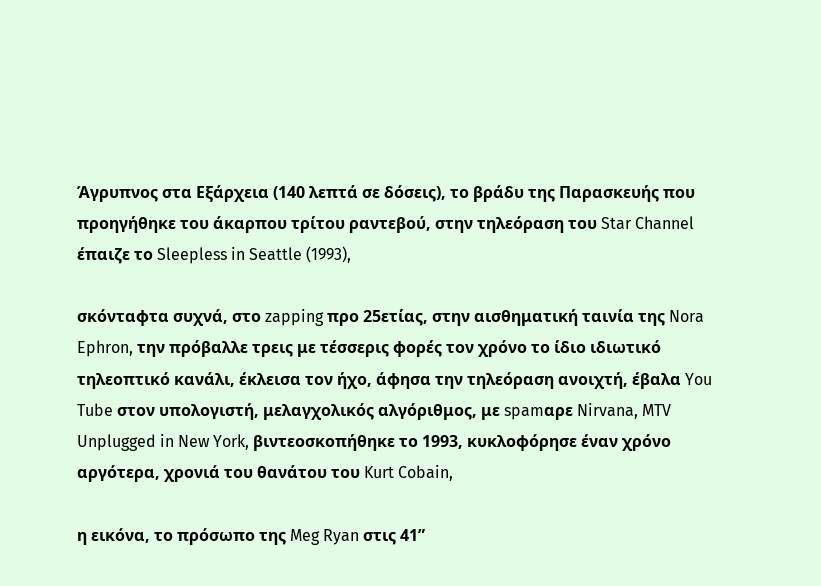Άγρυπνος στα Εξάρχεια (140 λεπτά σε δόσεις), το βράδυ της Παρασκευής που προηγήθηκε του άκαρπου τρίτου ραντεβού, στην τηλεόραση του Star Channel έπαιζε το Sleepless in Seattle (1993),

σκόνταφτα συχνά, στο zapping προ 25ετίας, στην αισθηματική ταινία της Nora Ephron, την πρόβαλλε τρεις με τέσσερις φορές τον χρόνο το ίδιο ιδιωτικό τηλεοπτικό κανάλι, έκλεισα τον ήχο, άφησα την τηλεόραση ανοιχτή, έβαλα You Tube στον υπολογιστή, μελαγχολικός αλγόριθμος, με spamαρε Nirvana, MTV Unplugged in New York, βιντεοσκοπήθηκε το 1993, κυκλοφόρησε έναν χρόνο αργότερα, χρονιά του θανάτου του Kurt Cobain,

η εικόνα, το πρόσωπο της Meg Ryan στις 41”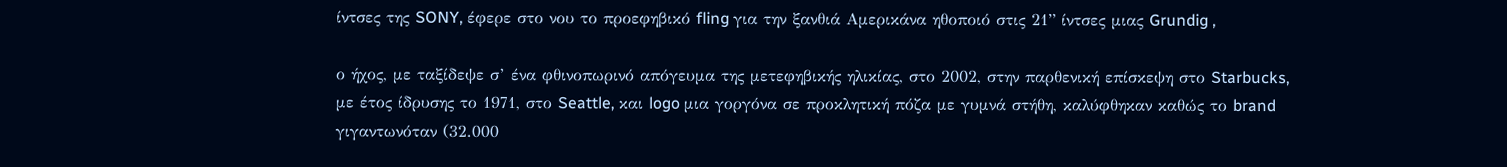ίντσες της SONY, έφερε στο νου το προεφηβικό fling για την ξανθιά Αμερικάνα ηθοποιό στις 21” ίντσες μιας Grundig ,

ο ήχος, με ταξίδεψε σ’ ένα φθινοπωρινό απόγευμα της μετεφηβικής ηλικίας, στο 2002, στην παρθενική επίσκεψη στο Starbucks, με έτος ίδρυσης το 1971, στο Seattle, και logo μια γοργόνα σε προκλητική πόζα με γυμνά στήθη, καλύφθηκαν καθώς το brand γιγαντωνόταν (32.000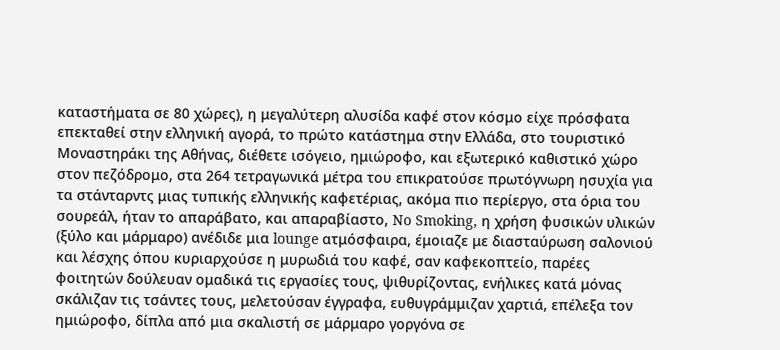καταστήματα σε 80 χώρες), η μεγαλύτερη αλυσίδα καφέ στον κόσμο είχε πρόσφατα επεκταθεί στην ελληνική αγορά, το πρώτο κατάστημα στην Ελλάδα, στο τουριστικό Μοναστηράκι της Αθήνας, διέθετε ισόγειο, ημιώροφο, και εξωτερικό καθιστικό χώρο στον πεζόδρομο, στα 264 τετραγωνικά μέτρα του επικρατούσε πρωτόγνωρη ησυχία για τα στάνταρντς μιας τυπικής ελληνικής καφετέριας, ακόμα πιο περίεργο, στα όρια του σουρεάλ, ήταν το απαράβατο, και απαραβίαστο, No Smoking, η χρήση φυσικών υλικών (ξύλο και μάρμαρο) ανέδιδε μια lounge ατμόσφαιρα, έμοιαζε με διασταύρωση σαλονιού και λέσχης όπου κυριαρχούσε η μυρωδιά του καφέ, σαν καφεκοπτείο, παρέες φοιτητών δούλευαν ομαδικά τις εργασίες τους, ψιθυρίζοντας, ενήλικες κατά μόνας σκάλιζαν τις τσάντες τους, μελετούσαν έγγραφα, ευθυγράμμιζαν χαρτιά, επέλεξα τον ημιώροφο, δίπλα από μια σκαλιστή σε μάρμαρο γοργόνα σε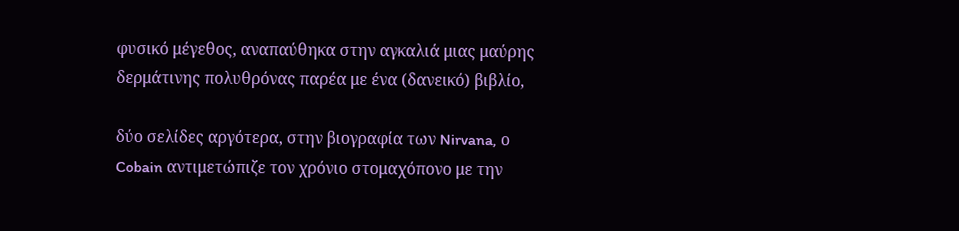φυσικό μέγεθος, αναπαύθηκα στην αγκαλιά μιας μαύρης δερμάτινης πολυθρόνας παρέα με ένα (δανεικό) βιβλίο,

δύο σελίδες αργότερα, στην βιογραφία των Nirvana, ο Cobain αντιμετώπιζε τον χρόνιο στομαχόπονο με την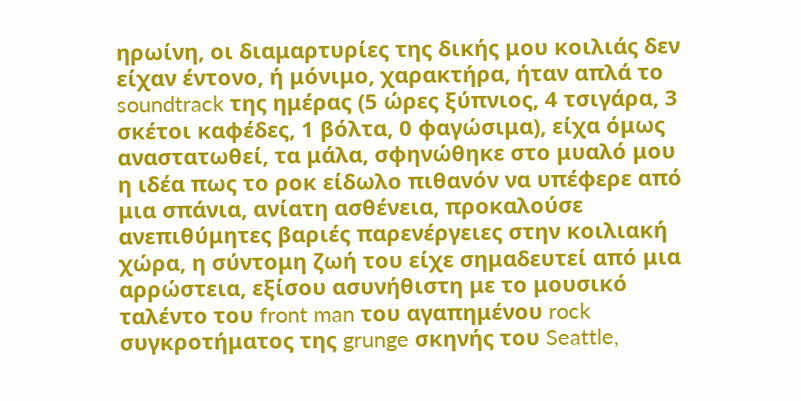ηρωίνη, οι διαμαρτυρίες της δικής μου κοιλιάς δεν είχαν έντονο, ή μόνιμο, χαρακτήρα, ήταν απλά το soundtrack της ημέρας (5 ώρες ξύπνιος, 4 τσιγάρα, 3 σκέτοι καφέδες, 1 βόλτα, 0 φαγώσιμα), είχα όμως αναστατωθεί, τα μάλα, σφηνώθηκε στο μυαλό μου η ιδέα πως το ροκ είδωλο πιθανόν να υπέφερε από μια σπάνια, ανίατη ασθένεια, προκαλούσε ανεπιθύμητες βαριές παρενέργειες στην κοιλιακή χώρα, η σύντομη ζωή του είχε σημαδευτεί από μια αρρώστεια, εξίσου ασυνήθιστη με το μουσικό ταλέντο του front man του αγαπημένου rock συγκροτήματος της grunge σκηνής του Seattle,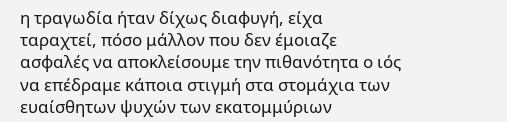η τραγωδία ήταν δίχως διαφυγή, είχα ταραχτεί, πόσο μάλλον που δεν έμοιαζε ασφαλές να αποκλείσουμε την πιθανότητα ο ιός να επέδραμε κάποια στιγμή στα στομάχια των ευαίσθητων ψυχών των εκατομμύριων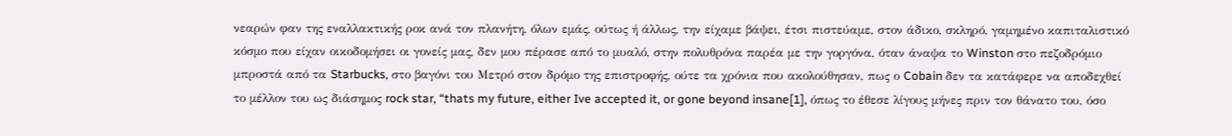νεαρών φαν της εναλλακτικής ροκ ανά τον πλανήτη, όλων εμάς, ούτως ή άλλως, την είχαμε βάψει, έτσι πιστεύαμε, στον άδικο, σκληρό, γαμημένο καπιταλιστικό κόσμο που είχαν οικοδομήσει οι γονείς μας, δεν μου πέρασε από το μυαλό, στην πολυθρόνα παρέα με την γοργόνα, όταν άναψα το Winston στο πεζοδρόμιο μπροστά από τα Starbucks, στο βαγόνι του Μετρό στον δρόμο της επιστροφής, ούτε τα χρόνια που ακολούθησαν, πως ο Cobain δεν τα κατάφερε να αποδεχθεί το μέλλον του ως διάσημος rock star, “thats my future, either Ive accepted it, or gone beyond insane[1], όπως το έθεσε λίγους μήνες πριν τον θάνατο του, όσο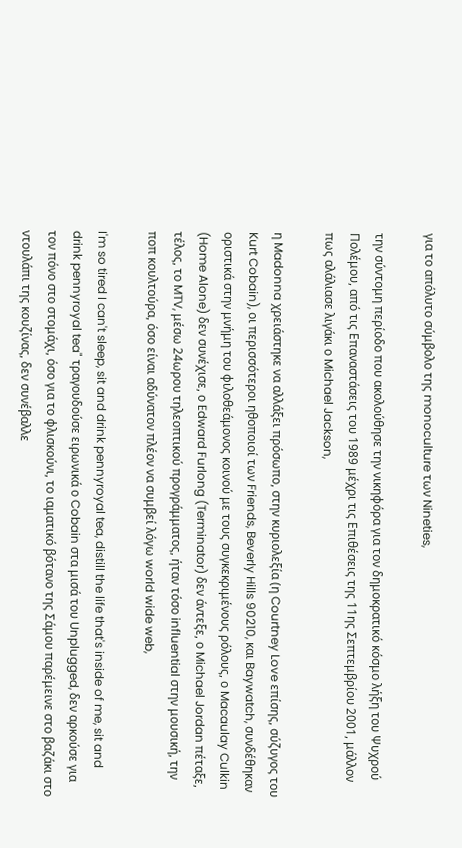για το απόλυτο σύμβολο της monoculture των Nineties,

την σύντομη περίοδο που ακολούθησε την νικηφόρα για τον δημοκρατικό κόσμο λήξη του Ψυχρού Πολέμου, από τις Επαναστάσεις του 1989 μέχρι τις Επιθέσεις της 11ης Σεπτεμβρίου 2001, μάλλον πως αλάλιασε λιγάκι ο Michael Jackson,

η Madonna χρειάστηκε να αλλάξει πρόσωπο, στην κυριολεξία (η Courtney Love επίσης, σύζυγος του Kurt Cobain), οι περισσότεροι ηθοποιοί των Friends, Beverly Hills 90210, και Baywatch, συνδέθηκαν οριστικά στην μνήμη του φιλοθεάμονος κοινού με τους συγκεκριμένους ρόλους, ο Macaulay Culkin (Home Alone) δεν συνέχισε, ο Edward Furlong (Terminator) δεν άντεξε, ο Michael Jordan πέταξε, τέλος, το MTV, μέσω 24ωρου τηλεοπτικού προγράμματος, ήταν τόσο influential στην μουσική, την ποπ κουλτούρα, όσο είναι αδύνατον πλέον να συμβεί λόγω world wide web,

I'm so tired I can't sleep, sit and drink pennyroyal tea, distill the life that's inside of me, sit and drink pennyroyal tea" τραγουδούσε ειρωνικά ο Cobain στα μισά του Unplugged, δεν αρκούσε για τον πόνο στο στομάχι, όσο για το φλισκούνι, το ιαματικό βότανο της Σάμου παρέμεινε στο βαζάκι στο ντουλάπι της κουζίνας, δεν συνέβαλλε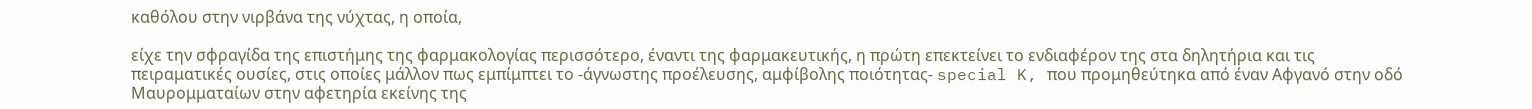καθόλου στην νιρβάνα της νύχτας, η οποία,

είχε την σφραγίδα της επιστήμης της φαρμακολογίας περισσότερο, έναντι της φαρμακευτικής, η πρώτη επεκτείνει το ενδιαφέρον της στα δηλητήρια και τις πειραματικές ουσίες, στις οποίες μάλλον πως εμπίμπτει το -άγνωστης προέλευσης, αμφίβολης ποιότητας- special K, που προμηθεύτηκα από έναν Αφγανό στην οδό Μαυρομματαίων στην αφετηρία εκείνης της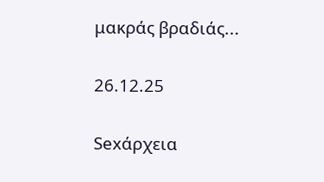μακράς βραδιάς...

26.12.25

Sexάρχεια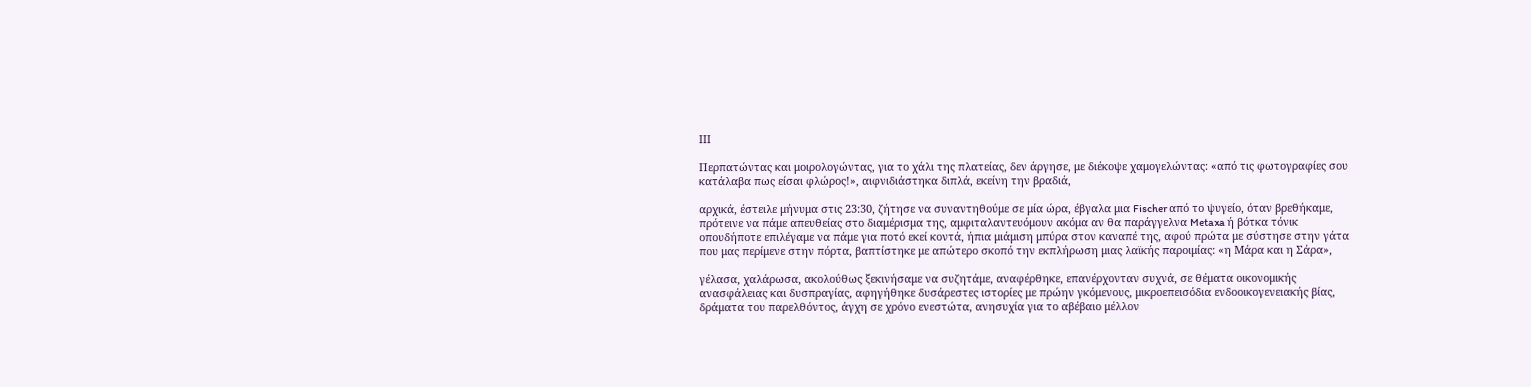IIΙ

Περπατώντας και μοιρολογώντας, για το χάλι της πλατείας, δεν άργησε, με διέκοψε χαμογελώντας: «από τις φωτογραφίες σου κατάλαβα πως είσαι φλώρος!», αιφνιδιάστηκα διπλά, εκείνη την βραδιά,

αρχικά, έστειλε μήνυμα στις 23:30, ζήτησε να συναντηθούμε σε μία ώρα, έβγαλα μια Fischer από το ψυγείο, όταν βρεθήκαμε, πρότεινε να πάμε απευθείας στο διαμέρισμα της, αμφιταλαντευόμουν ακόμα αν θα παράγγελνα Metaxa ή βότκα τόνικ οπουδήποτε επιλέγαμε να πάμε για ποτό εκεί κοντά, ήπια μιάμιση μπύρα στον καναπέ της, αφού πρώτα με σύστησε στην γάτα που μας περίμενε στην πόρτα, βαπτίστηκε με απώτερο σκοπό την εκπλήρωση μιας λαϊκής παροιμίας: «η Μάρα και η Σάρα»,

γέλασα, χαλάρωσα, ακολούθως ξεκινήσαμε να συζητάμε, αναφέρθηκε, επανέρχονταν συχνά, σε θέματα οικονομικής ανασφάλειας και δυσπραγίας, αφηγήθηκε δυσάρεστες ιστορίες με πρώην γκόμενους, μικροεπεισόδια ενδοοικογενειακής βίας, δράματα του παρελθόντος, άγχη σε χρόνο ενεστώτα, ανησυχία για το αβέβαιο μέλλον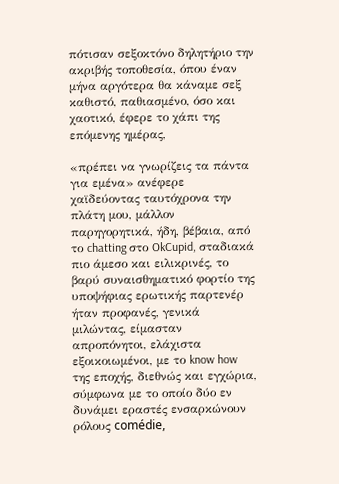πότισαν σεξοκτόνο δηλητήριο την ακριβής τοποθεσία, όπου έναν μήνα αργότερα θα κάναμε σεξ καθιστό, παθιασμένο, όσο και χαοτικό, έφερε το χάπι της επόμενης ημέρας,

«πρέπει να γνωρίζεις τα πάντα για εμένα» ανέφερε χαϊδεύοντας ταυτόχρονα την πλάτη μου, μάλλον παρηγορητικά, ήδη, βέβαια, από το chatting στο OkCupid, σταδιακά πιο άμεσο και ειλικρινές, το βαρύ συναισθηματικό φορτίο της υποψήφιας ερωτικής παρτενέρ ήταν προφανές, γενικά μιλώντας, είμασταν απροπόνητοι, ελάχιστα εξοικοιωμένοι, με το know how της εποχής, διεθνώς και εγχώρια, σύμφωνα με το οποίο δύο εν δυνάμει εραστές ενσαρκώνουν ρόλους comédie,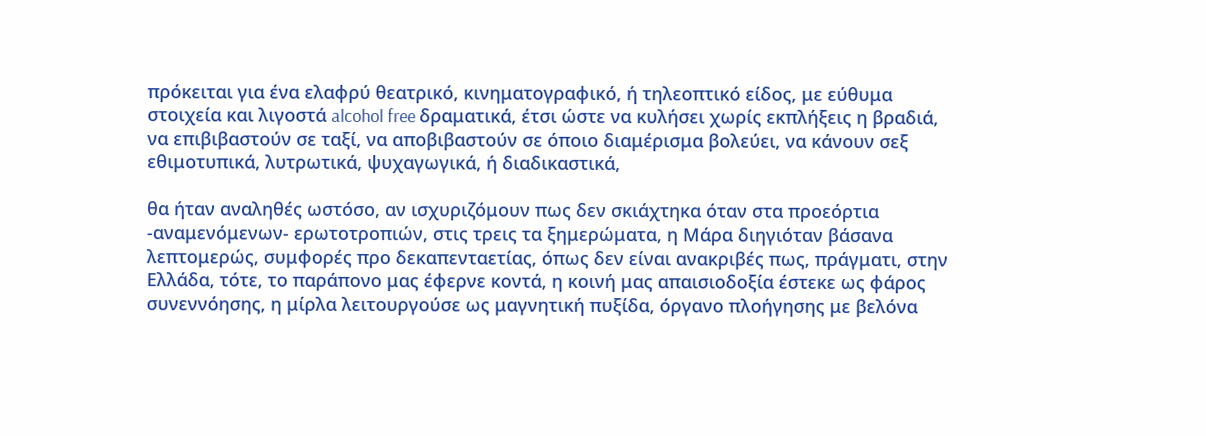πρόκειται για ένα ελαφρύ θεατρικό, κινηματογραφικό, ή τηλεοπτικό είδος, με εύθυμα στοιχεία και λιγοστά alcohol free δραματικά, έτσι ώστε να κυλήσει χωρίς εκπλήξεις η βραδιά, να επιβιβαστούν σε ταξί, να αποβιβαστούν σε όποιο διαμέρισμα βολεύει, να κάνουν σεξ εθιμοτυπικά, λυτρωτικά, ψυχαγωγικά, ή διαδικαστικά,

θα ήταν αναληθές ωστόσο, αν ισχυριζόμουν πως δεν σκιάχτηκα όταν στα προεόρτια -αναμενόμενων- ερωτοτροπιών, στις τρεις τα ξημερώματα, η Μάρα διηγιόταν βάσανα λεπτομερώς, συμφορές προ δεκαπενταετίας, όπως δεν είναι ανακριβές πως, πράγματι, στην Ελλάδα, τότε, το παράπονο μας έφερνε κοντά, η κοινή μας απαισιοδοξία έστεκε ως φάρος συνεννόησης, η μίρλα λειτουργούσε ως μαγνητική πυξίδα, όργανο πλοήγησης με βελόνα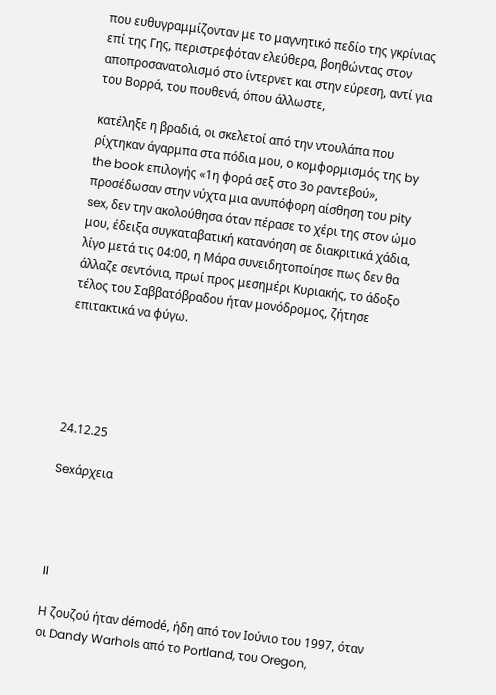που ευθυγραμμίζονταν με το μαγνητικό πεδίο της γκρίνιας επί της Γης, περιστρεφόταν ελεύθερα, βοηθώντας στον αποπροσανατολισμό στο ίντερνετ και στην εύρεση, αντί για του Βορρά, του πουθενά, όπου άλλωστε,

κατέληξε η βραδιά, οι σκελετοί από την ντουλάπα που ρίχτηκαν άγαρμπα στα πόδια μου, ο κομφορμισμός της by the book επιλογής «1η φορά σεξ στο 3ο ραντεβού», προσέδωσαν στην νύχτα μια ανυπόφορη αίσθηση του pity sex, δεν την ακολούθησα όταν πέρασε το χέρι της στον ώμο μου, έδειξα συγκαταβατική κατανόηση σε διακριτικά χάδια, λίγο μετά τις 04:00, η Μάρα συνειδητοποίησε πως δεν θα άλλαζε σεντόνια, πρωί προς μεσημέρι Κυριακής, το άδοξο τέλος του Σαββατόβραδου ήταν μονόδρομος, ζήτησε επιτακτικά να φύγω.





24.12.25

Sexάρχεια




II

Η ζουζού ήταν démodé, ήδη από τον Ιούνιο του 1997, όταν οι Dandy Warhols από το Portland, του Oregon,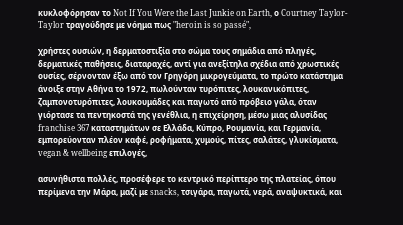κυκλοφόρησαν το Not If You Were the Last Junkie on Earth, ο Courtney Taylor-Taylor τραγούδησε με νόημα πως "heroin is so passé",

χρήστες ουσιών, η δερματοστιξία στο σώμα τους σημάδια από πληγές, δερματικές παθήσεις, διαταραχές, αντί για ανεξίτηλα σχέδια από χρωστικές ουσίες, σέρνονταν έξω από τον Γρηγόρη μικρογεύματα, το πρώτο κατάστημα άνοιξε στην Αθήνα το 1972, πωλούνταν τυρόπιτες, λουκανικόπιτες, ζαμπονοτυρόπιτες, λουκουμάδες και παγωτό από πρόβειο γάλα, όταν γιόρτασε τα πεντηκοστά της γενέθλια, η επιχείρηση, μέσω μιας αλυσίδας franchise 367 καταστημάτων σε Ελλάδα, Κύπρο, Ρουμανία, και Γερμανία, εμπορεύονταν πλέον καφέ, ροφήματα, χυμούς, πίτες, σαλάτες, γλυκίσματα, vegan & wellbeing επιλογές,

ασυνήθιστα πολλές, προσέφερε το κεντρικό περίπτερο της πλατείας, όπου περίμενα την Μάρα, μαζί με snacks, τσιγάρα, παγωτά, νερά, αναψυκτικά, και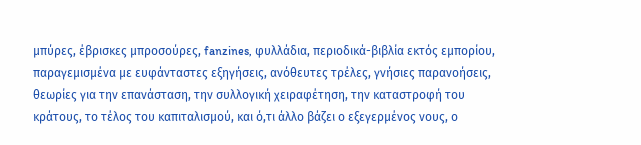μπύρες, έβρισκες μπροσούρες, fanzines, φυλλάδια, περιοδικά-βιβλία εκτός εμπορίου, παραγεμισμένα με ευφάνταστες εξηγήσεις, ανόθευτες τρέλες, γνήσιες παρανοήσεις, θεωρίες για την επανάσταση, την συλλογική χειραφέτηση, την καταστροφή του κράτους, το τέλος του καπιταλισμού, και ό,τι άλλο βάζει ο εξεγερμένος νους, ο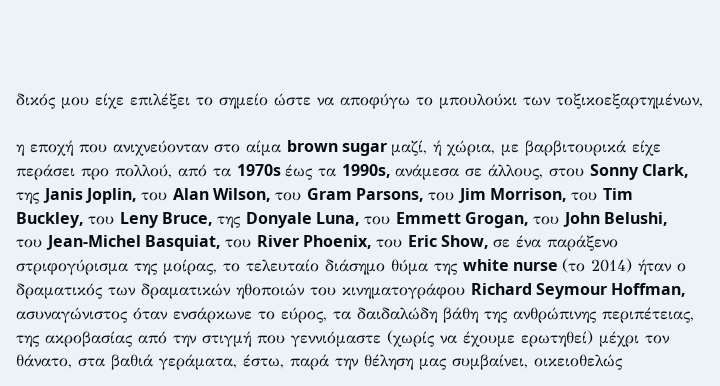δικός μου είχε επιλέξει το σημείο ώστε να αποφύγω το μπουλούκι των τοξικοεξαρτημένων,

η εποχή που ανιχνεύονταν στο αίμα brown sugar μαζί, ή χώρια, με βαρβιτουρικά είχε περάσει προ πολλού, από τα 1970s έως τα 1990s, ανάμεσα σε άλλους, στου Sonny Clark, της Janis Joplin, του Alan Wilson, του Gram Parsons, του Jim Morrison, του Tim Buckley, του Leny Bruce, της Donyale Luna, του Emmett Grogan, του John Belushi, του Jean-Michel Basquiat, του River Phoenix, του Eric Show, σε ένα παράξενο στριφογύρισμα της μοίρας, το τελευταίο διάσημο θύμα της white nurse (το 2014) ήταν ο δραματικός των δραματικών ηθοποιών του κινηματογράφου Richard Seymour Hoffman, ασυναγώνιστος όταν ενσάρκωνε το εύρος, τα δαιδαλώδη βάθη της ανθρώπινης περιπέτειας, της ακροβασίας από την στιγμή που γεννιόμαστε (χωρίς να έχουμε ερωτηθεί) μέχρι τον θάνατο, στα βαθιά γεράματα, έστω, παρά την θέληση μας συμβαίνει, οικειοθελώς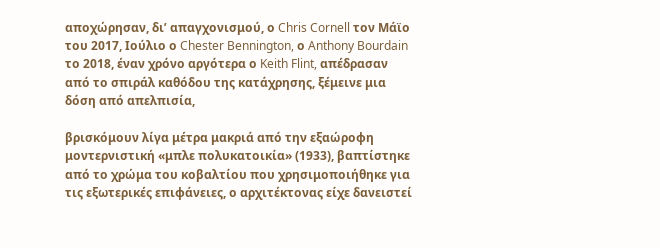αποχώρησαν, δι’ απαγχονισμού, ο Chris Cornell τον Μάϊο του 2017, Ιούλιο ο Chester Bennington, ο Anthony Bourdain το 2018, έναν χρόνο αργότερα ο Keith Flint, απέδρασαν από το σπιράλ καθόδου της κατάχρησης, ξέμεινε μια δόση από απελπισία,

βρισκόμουν λίγα μέτρα μακριά από την εξαώροφη μοντερνιστική «μπλε πολυκατοικία» (1933), βαπτίστηκε από το χρώμα του κοβαλτίου που χρησιμοποιήθηκε για τις εξωτερικές επιφάνειες, ο αρχιτέκτονας είχε δανειστεί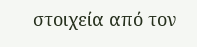στοιχεία από τον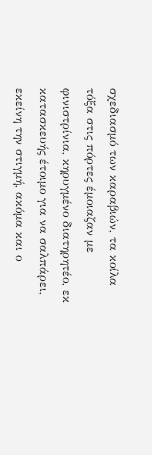σχεδιασμό των καραβιών, τα κοίλα τόξα στις πόρτες έμοιαζαν με φινιστρίνια, κηρυγμένο διατηρητέο, εκ κατασκευής έτοιμο για να σαλπάρει, εκείνη την στιγμή, ακόμα και ο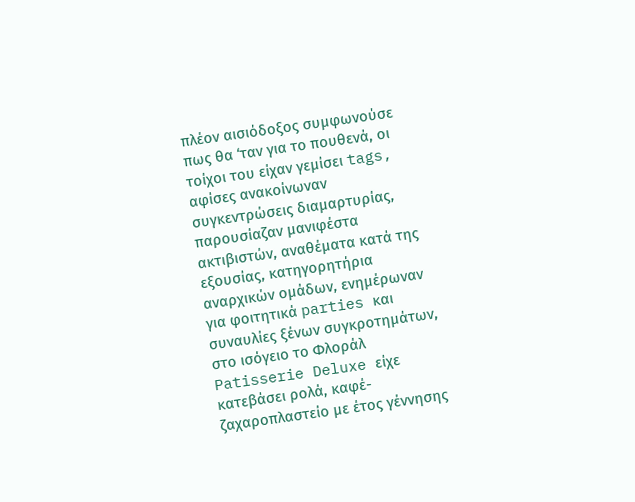πλέον αισιόδοξος συμφωνούσε πως θα ‘ταν για το πουθενά, οι τοίχοι του είχαν γεμίσει tags, αφίσες ανακοίνωναν συγκεντρώσεις διαμαρτυρίας, παρουσίαζαν μανιφέστα ακτιβιστών, αναθέματα κατά της εξουσίας, κατηγορητήρια αναρχικών ομάδων, ενημέρωναν για φοιτητικά parties και συναυλίες ξένων συγκροτημάτων, στο ισόγειο το Φλοράλ Patisserie Deluxe είχε κατεβάσει ρολά, καφέ-ζαχαροπλαστείο με έτος γέννησης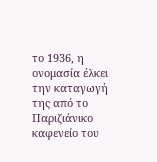το 1936, η ονομασία έλκει την καταγωγή της από το Παριζιάνικο καφενείο του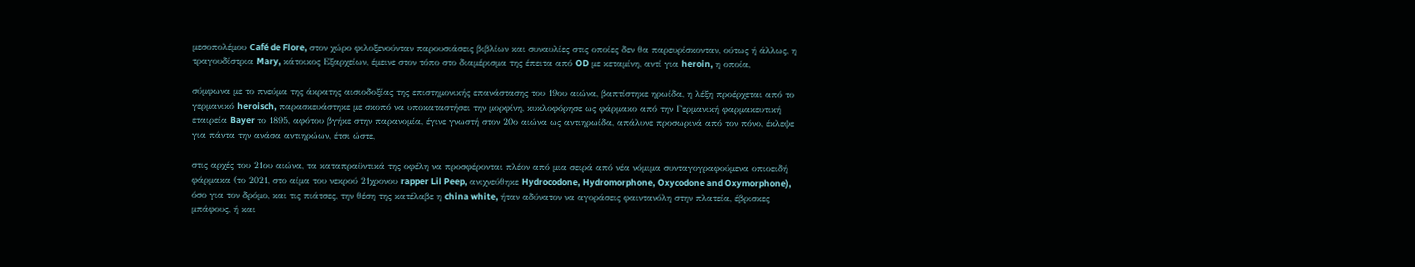μεσοπολέμου Café de Flore, στον χώρο φιλοξενούνταν παρουσιάσεις βιβλίων και συναυλίες στις οποίες δεν θα παρευρίσκονταν, ούτως ή άλλως, η τραγουδίστρια Mary, κάτοικος Εξαρχείων, έμεινε στον τόπο στο διαμέρισμα της έπειτα από OD με κεταμίνη, αντί για heroin, η οποία,

σύμφωνα με το πνεύμα της άκρατης αισιοδοξίας της επιστημονικής επανάστασης του 19ου αιώνα, βαπτίστηκε ηρωίδα, η λέξη προέρχεται από το γερμανικό heroisch, παρασκευάστηκε με σκοπό να υποκαταστήσει την μορφίνη, κυκλοφόρησε ως φάρμακο από την Γερμανική φαρμακευτική εταιρεία Bayer το 1895, αφότου βγήκε στην παρανομία, έγινε γνωστή στον 20ο αιώνα ως αντιηρωίδα, απάλυνε προσωρινά από τον πόνο, έκλεψε για πάντα την ανάσα αντιηρώων, έτσι ώστε,

στις αρχές του 21ου αιώνα, τα καταπραϋντικά της οφέλη να προσφέρονται πλέον από μια σειρά από νέα νόμιμα συνταγογραφούμενα οπιοειδή φάρμακα (το 2021, στο αίμα του νεκρού 21χρονου rapper Lil Peep, ανιχνεύθηκε Hydrocodone, Hydromorphone, Oxycodone and Oxymorphone), όσο για τον δρόμο, και τις πιάτσες, την θέση της κατέλαβε η china white, ήταν αδύνατον να αγοράσεις φαιντανόλη στην πλατεία, έβρισκες μπάφους, ή και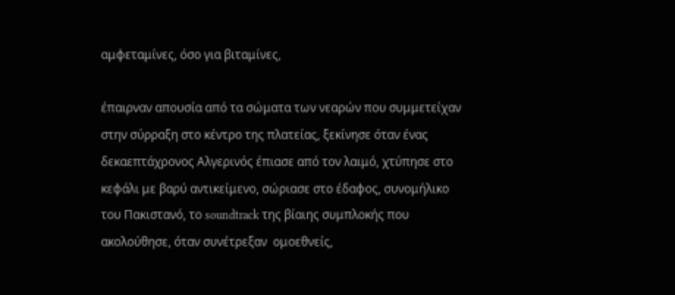αμφεταμίνες, όσο για βιταμίνες,

έπαιρναν απουσία από τα σώματα των νεαρών που συμμετείχαν στην σύρραξη στο κέντρο της πλατείας, ξεκίνησε όταν ένας δεκαεπτάχρονος Αλγερινός έπιασε από τον λαιμό, χτύπησε στο κεφάλι με βαρύ αντικείμενο, σώριασε στο έδαφος, συνομήλικο του Πακιστανό, το soundtrack της βίαιης συμπλοκής που ακολούθησε, όταν συνέτρεξαν  ομοεθνείς,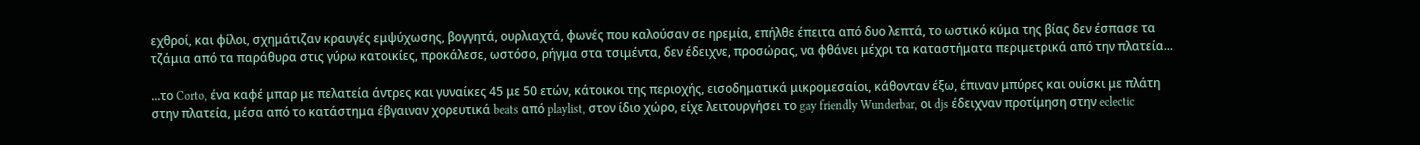εχθροί, και φίλοι, σχημάτιζαν κραυγές εμψύχωσης, βογγητά, ουρλιαχτά, φωνές που καλούσαν σε ηρεμία, επήλθε έπειτα από δυο λεπτά, το ωστικό κύμα της βίας δεν έσπασε τα τζάμια από τα παράθυρα στις γύρω κατοικίες, προκάλεσε, ωστόσο, ρήγμα στα τσιμέντα, δεν έδειχνε, προσώρας, να φθάνει μέχρι τα καταστήματα περιμετρικά από την πλατεία...

...το Corto, ένα καφέ μπαρ με πελατεία άντρες και γυναίκες 45 με 50 ετών, κάτοικοι της περιοχής, εισοδηματικά μικρομεσαίοι, κάθονταν έξω, έπιναν μπύρες και ουίσκι με πλάτη στην πλατεία, μέσα από το κατάστημα έβγαιναν χορευτικά beats από playlist, στον ίδιο χώρο, είχε λειτουργήσει το gay friendly Wunderbar, οι djs έδειχναν προτίμηση στην eclectic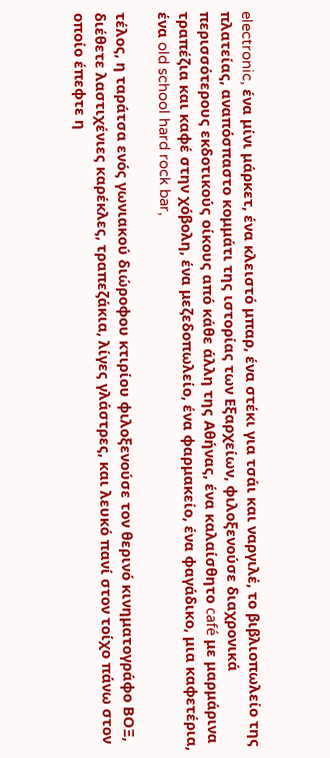electronic, ένα μίνι μάρκετ, ένα κλειστό μπαρ, ένα στέκι για τσάι και ναργιλέ, το βιβλιοπωλείο της πλατείας, αναπόσπαστο κομμάτι της ιστορίας των Εξαρχείων, φιλοξενούσε διαχρονικά περισσότερους εκδοτικούς οίκους από κάθε άλλη της Αθήνας, ένα καλαίσθητο café με μαρμάρινα τραπέζια και καφέ στην χόβολη, ένα μεζεδοπωλείο, ένα φαρμακείο, ένα φαγάδικο, μια καφετέρια, ένα old school hard rock bar,

τέλος, η ταράτσα ενός γωνιακού διώροφου κτιρίου φιλοξενούσε τον θερινό κινηματογράφο ΒΟΞ, διέθετε λαστιχένιες καρέκλες, τραπεζάκια, λίγες γλάστρες, και λευκό πανί στον τοίχο πάνω στον οποίο έπεφτε η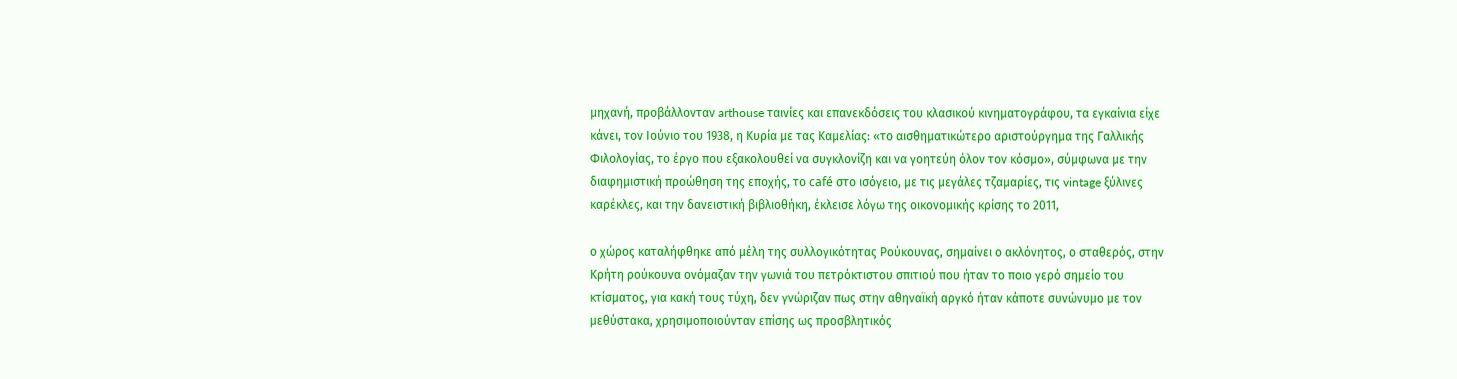μηχανή, προβάλλονταν arthouse ταινίες και επανεκδόσεις του κλασικού κινηματογράφου, τα εγκαίνια είχε κάνει, τον Ιούνιο του 1938, η Κυρία με τας Καμελίας: «το αισθηματικώτερο αριστούργημα της Γαλλικής Φιλολογίας, το έργο που εξακολουθεί να συγκλονίζη και να γοητεύη όλον τον κόσμο», σύμφωνα με την διαφημιστική προώθηση της εποχής, το café στο ισόγειο, με τις μεγάλες τζαμαρίες, τις vintage ξύλινες καρέκλες, και την δανειστική βιβλιοθήκη, έκλεισε λόγω της οικονομικής κρίσης το 2011,

ο χώρος καταλήφθηκε από μέλη της συλλογικότητας Ρούκουνας, σημαίνει ο ακλόνητος, ο σταθερός, στην Κρήτη ρούκουνα ονόμαζαν την γωνιά του πετρόκτιστου σπιτιού που ήταν το ποιο γερό σημείο του κτίσματος, για κακή τους τύχη, δεν γνώριζαν πως στην αθηναϊκή αργκό ήταν κάποτε συνώνυμο με τον μεθύστακα, χρησιμοποιούνταν επίσης ως προσβλητικός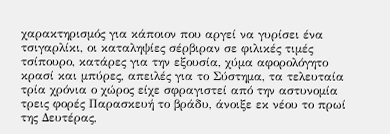χαρακτηρισμός για κάποιον που αργεί να γυρίσει ένα τσιγαρλίκι, οι καταληψίες σέρβιραν σε φιλικές τιμές τσίπουρο, κατάρες για την εξουσία, χύμα αφορολόγητο κρασί και μπύρες, απειλές για το Σύστημα, τα τελευταία τρία χρόνια ο χώρος είχε σφραγιστεί από την αστυνομία τρεις φορές Παρασκευή το βράδυ, άνοιξε εκ νέου το πρωί της Δευτέρας,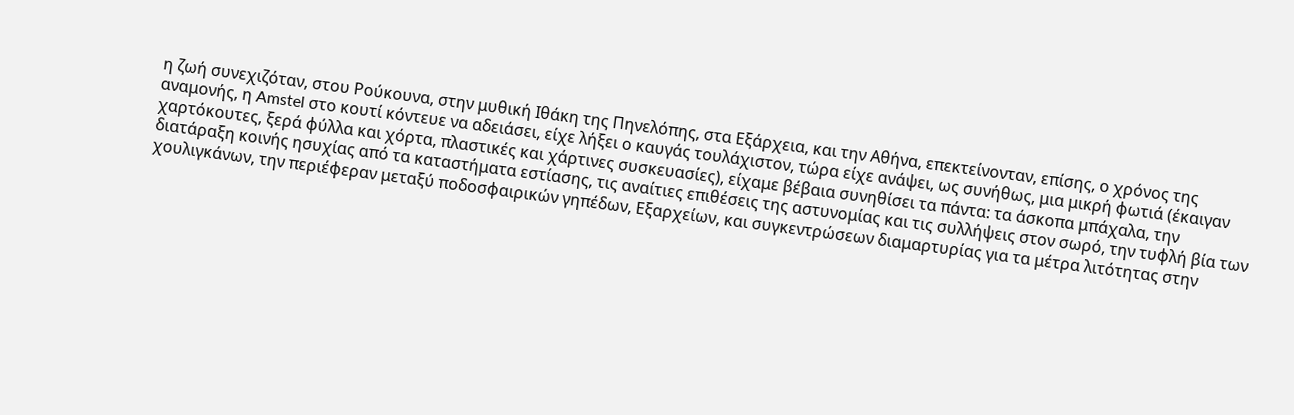η ζωή συνεχιζόταν, στου Ρούκουνα, στην μυθική Ιθάκη της Πηνελόπης, στα Εξάρχεια, και την Αθήνα, επεκτείνονταν, επίσης, ο χρόνος της αναμονής, η Amstel στο κουτί κόντευε να αδειάσει, είχε λήξει ο καυγάς τουλάχιστον, τώρα είχε ανάψει, ως συνήθως, μια μικρή φωτιά (έκαιγαν χαρτόκουτες, ξερά φύλλα και χόρτα, πλαστικές και χάρτινες συσκευασίες), είχαμε βέβαια συνηθίσει τα πάντα: τα άσκοπα μπάχαλα, την διατάραξη κοινής ησυχίας από τα καταστήματα εστίασης, τις αναίτιες επιθέσεις της αστυνομίας και τις συλλήψεις στον σωρό, την τυφλή βία των χουλιγκάνων, την περιέφεραν μεταξύ ποδοσφαιρικών γηπέδων, Εξαρχείων, και συγκεντρώσεων διαμαρτυρίας για τα μέτρα λιτότητας στην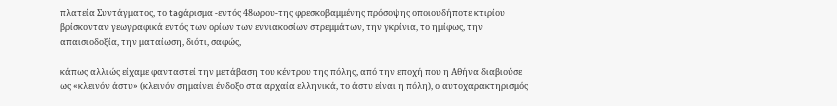πλατεία Συντάγματος, το tagάρισμα -εντός 48ωρου-της φρεσκοβαμμένης πρόσοψης οποιουδήποτε κτιρίου βρίσκονταν γεωγραφικά εντός των ορίων των εννιακοσίων στρεμμάτων, την γκρίνια, το ημίφως, την απαισιοδοξία, την ματαίωση, διότι, σαφώς,

κάπως αλλιώς είχαμε φανταστεί την μετάβαση του κέντρου της πόλης, από την εποχή που η Αθήνα διαβιούσε ως «κλεινόν άστυ» (κλεινόν σημαίνει ένδοξο στα αρχαία ελληνικά, το άστυ είναι η πόλη), ο αυτοχαρακτηρισμός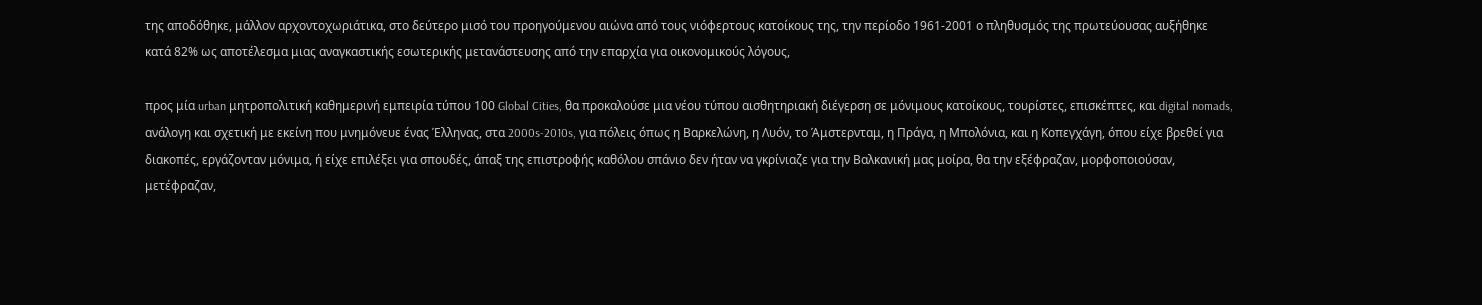της αποδόθηκε, μάλλον αρχοντοχωριάτικα, στο δεύτερο μισό του προηγούμενου αιώνα από τους νιόφερτους κατοίκους της, την περίοδο 1961-2001 ο πληθυσμός της πρωτεύουσας αυξήθηκε κατά 82% ως αποτέλεσμα μιας αναγκαστικής εσωτερικής μετανάστευσης από την επαρχία για οικονομικούς λόγους,

προς μία urban μητροπολιτική καθημερινή εμπειρία τύπου 100 Global Cities, θα προκαλούσε μια νέου τύπου αισθητηριακή διέγερση σε μόνιμους κατοίκους, τουρίστες, επισκέπτες, και digital nomads, ανάλογη και σχετική με εκείνη που μνημόνευε ένας Έλληνας, στα 2000s-2010s, για πόλεις όπως η Βαρκελώνη, η Λυόν, το Άμστερνταμ, η Πράγα, η Μπολόνια, και η Κοπεγχάγη, όπου είχε βρεθεί για διακοπές, εργάζονταν μόνιμα, ή είχε επιλέξει για σπουδές, άπαξ της επιστροφής καθόλου σπάνιο δεν ήταν να γκρίνιαζε για την Βαλκανική μας μοίρα, θα την εξέφραζαν, μορφοποιούσαν, μετέφραζαν,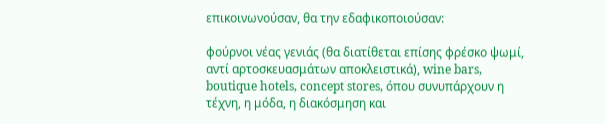επικοινωνούσαν, θα την εδαφικοποιούσαν:

φούρνοι νέας γενιάς (θα διατίθεται επίσης φρέσκο ψωμί, αντί αρτοσκευασμάτων αποκλειστικά), wine bars, boutique hotels, concept stores, όπου συνυπάρχουν η τέχνη, η μόδα, η διακόσμηση και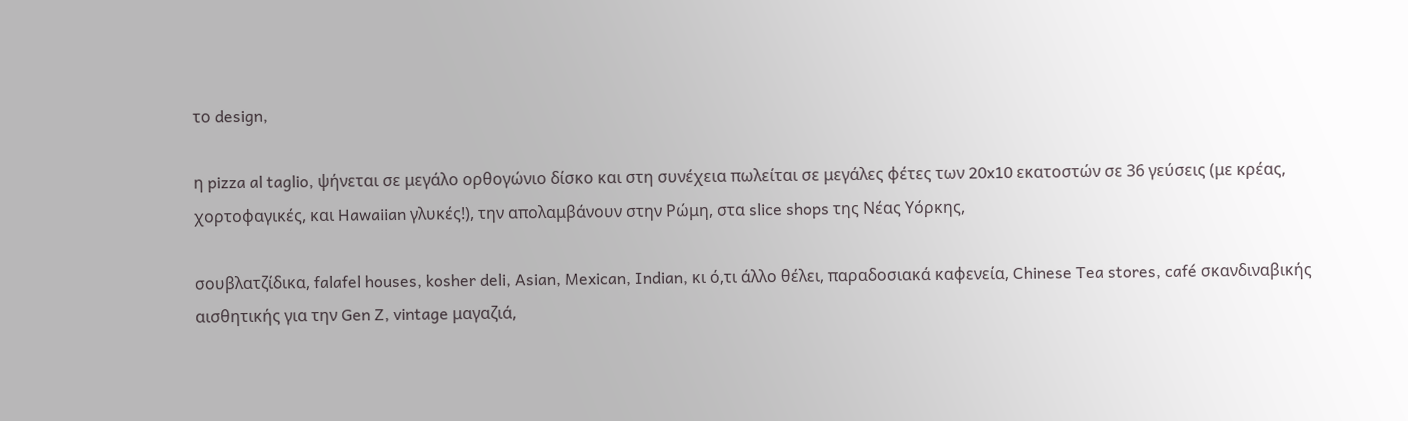το design,

η pizza al taglio, ψήνεται σε μεγάλο ορθογώνιο δίσκο και στη συνέχεια πωλείται σε μεγάλες φέτες των 20x10 εκατοστών σε 36 γεύσεις (με κρέας, χορτοφαγικές, και Hawaiian γλυκές!), την απολαμβάνουν στην Ρώμη, στα slice shops της Νέας Υόρκης,

σουβλατζίδικα, falafel houses, kosher deli, Asian, Mexican, Indian, κι ό,τι άλλο θέλει, παραδοσιακά καφενεία, Chinese Tea stores, café σκανδιναβικής αισθητικής για την Gen Z, vintage μαγαζιά,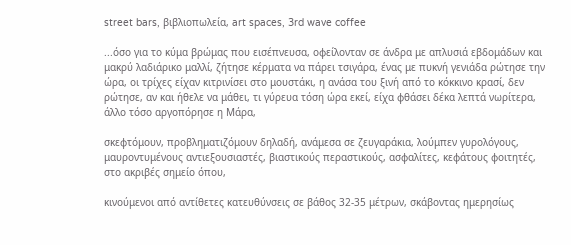street bars, βιβλιοπωλεία, art spaces, 3rd wave coffee

...όσο για το κύμα βρώμας που εισέπνευσα, οφείλονταν σε άνδρα με απλυσιά εβδομάδων και μακρύ λαδιάρικο μαλλί, ζήτησε κέρματα να πάρει τσιγάρα, ένας με πυκνή γενιάδα ρώτησε την ώρα, οι τρίχες είχαν κιτρινίσει στο μουστάκι, η ανάσα του ξινή από το κόκκινο κρασί, δεν ρώτησε, αν και ήθελε να μάθει, τι γύρευα τόση ώρα εκεί, είχα φθάσει δέκα λεπτά νωρίτερα, άλλο τόσο αργοπόρησε η Μάρα,

σκεφτόμουν, προβληματιζόμουν δηλαδή, ανάμεσα σε ζευγαράκια, λούμπεν γυρολόγους, μαυροντυμένους αντιεξουσιαστές, βιαστικούς περαστικούς, ασφαλίτες, κεφάτους φοιτητές, στο ακριβές σημείο όπου,

κινούμενοι από αντίθετες κατευθύνσεις σε βάθος 32-35 μέτρων, σκάβοντας ημερησίως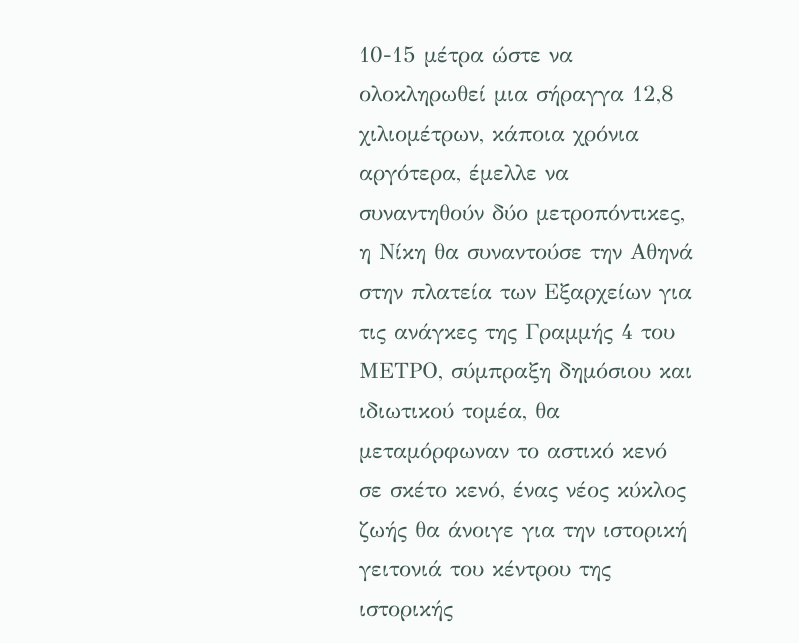10-15 μέτρα ώστε να ολοκληρωθεί μια σήραγγα 12,8 χιλιομέτρων, κάποια χρόνια αργότερα, έμελλε να συναντηθούν δύο μετροπόντικες, η Νίκη θα συναντούσε την Αθηνά στην πλατεία των Εξαρχείων για τις ανάγκες της Γραμμής 4 του ΜΕΤΡΟ, σύμπραξη δημόσιου και ιδιωτικού τομέα, θα μεταμόρφωναν το αστικό κενό σε σκέτο κενό, ένας νέος κύκλος ζωής θα άνοιγε για την ιστορική γειτονιά του κέντρου της ιστορικής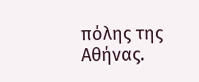πόλης της Αθήνας.